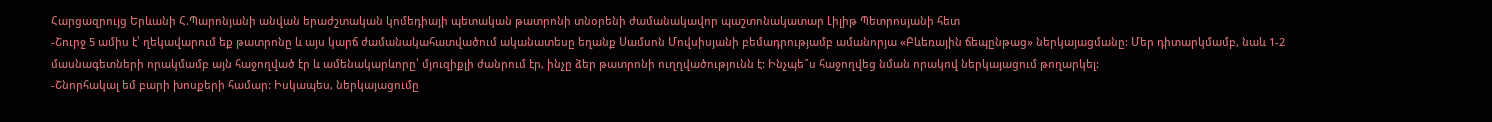Հարցազրույց Երևանի Հ.Պարոնյանի անվան երաժշտական կոմեդիայի պետական թատրոնի տնօրենի ժամանակավոր պաշտոնակատար Լիլիթ Պետրոսյանի հետ
-Շուրջ 5 ամիս է՝ ղեկավարում եք թատրոնը և այս կարճ ժամանակահատվածում ականատեսը եղանք Սամսոն Մովսիսյանի բեմադրությամբ ամանորյա «Բևեռային ճեպընթաց» ներկայացմանը: Մեր դիտարկմամբ, նաև 1-2 մասնագետների որակմամբ այն հաջողված էր և ամենակարևորը՝ մյուզիքլի ժանրում էր, ինչը ձեր թատրոնի ուղղվածությունն է: Ինչպե՞ս հաջողվեց նման որակով ներկայացում թողարկել:
-Շնորհակալ եմ բարի խոսքերի համար: Իսկապես, ներկայացումը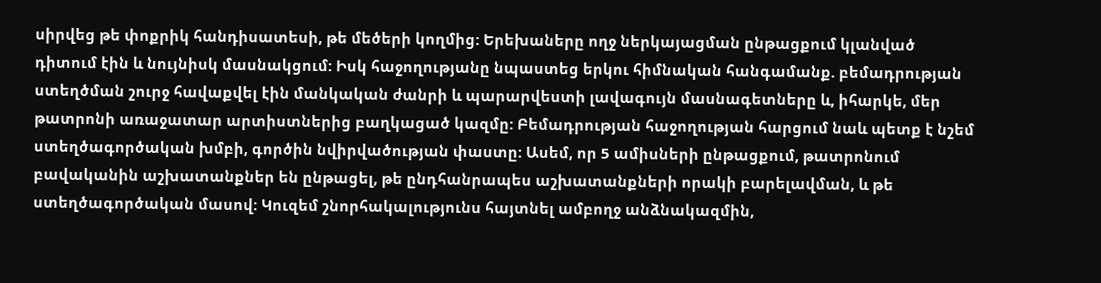սիրվեց թե փոքրիկ հանդիսատեսի, թե մեծերի կողմից: Երեխաները ողջ ներկայացման ընթացքում կլանված դիտում էին և նույնիսկ մասնակցում: Իսկ հաջողությանը նպաստեց երկու հիմնական հանգամանք. բեմադրության ստեղծման շուրջ հավաքվել էին մանկական ժանրի և պարարվեստի լավագույն մասնագետները և, իհարկե, մեր թատրոնի առաջատար արտիստներից բաղկացած կազմը: Բեմադրության հաջողության հարցում նաև պետք է նշեմ ստեղծագործական խմբի, գործին նվիրվածության փաստը: Ասեմ, որ 5 ամիսների ընթացքում, թատրոնում բավականին աշխատանքներ են ընթացել, թե ընդհանրապես աշխատանքների որակի բարելավման, և թե ստեղծագործական մասով: Կուզեմ շնորհակալությունս հայտնել ամբողջ անձնակազմին,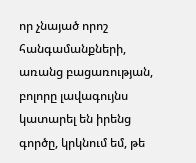որ չնայած որոշ հանգամանքների, առանց բացառության, բոլորը լավագույնս կատարել են իրենց գործը, կրկնում եմ, թե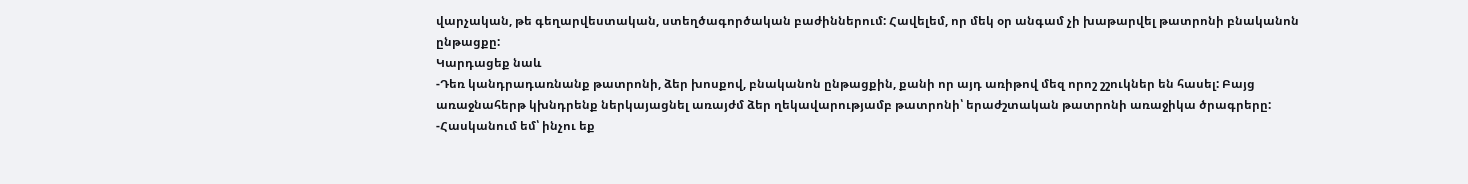վարչական, թե գեղարվեստական, ստեղծագործական բաժիններում: Հավելեմ, որ մեկ օր անգամ չի խաթարվել թատրոնի բնականոն ընթացքը:
Կարդացեք նաև
-Դեռ կանդրադառնանք թատրոնի, ձեր խոսքով, բնականոն ընթացքին, քանի որ այդ առիթով մեզ որոշ շշուկներ են հասել: Բայց առաջնահերթ կխնդրենք ներկայացնել առայժմ ձեր ղեկավարությամբ թատրոնի՝ երաժշտական թատրոնի առաջիկա ծրագրերը:
-Հասկանում եմ՝ ինչու եք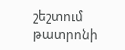շեշտում թատրոնի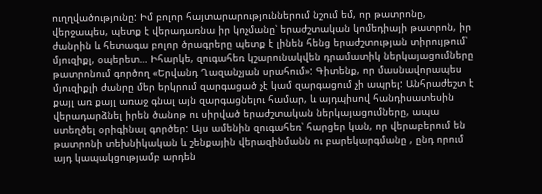ուղղվածությունը: Իմ բոլոր հայտարարություններում նշում եմ, որ թատրոնը, վերջապես, պետք է վերադառնա իր կոչմանը՝ երաժշտական կոմեդիայի թատրոն, իր ժանրին և հետագա բոլոր ծրագրերը պետք է լինեն հենց երաժշտության տիրույթում՝ մյուզիքլ, օպերետ… Իհարկե, զուգահեռ կշարունակվեն դրամատիկ ներկայացումները թատրոնում գործող «Երվանդ Ղազանչյան սրահում»: Գիտենք, որ մասնավորապես մյուզիքլի ժանրը մեր երկրում զարգացած չէ կամ զարգացում չի ապրել: Անհրաժեշտ է քայլ առ քայլ առաջ գնալ այն զարգացնելու համար, և այդպիսով հանդիսատեսին վերադարձնել իրեն ծանոթ ու սիրված երաժշտական ներկայացումները, ապա ստեղծել օրիգինալ գործեր: Այս ամենին զուգահեռ՝ հարցեր կան, որ վերաբերում են թատրոնի տեխնիկական և շենքային վերազինմանն ու բարեկարգմանը , ընդ որում այդ կապակցությամբ արդեն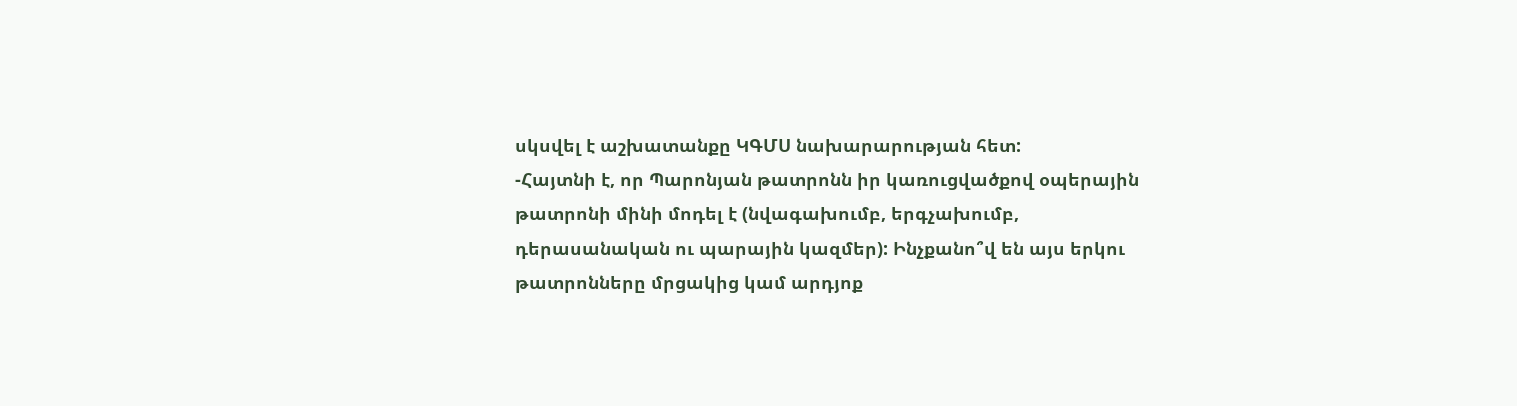սկսվել է աշխատանքը ԿԳՄՍ նախարարության հետ:
-Հայտնի է, որ Պարոնյան թատրոնն իր կառուցվածքով օպերային թատրոնի մինի մոդել է (նվագախումբ, երգչախումբ, դերասանական ու պարային կազմեր): Ինչքանո՞վ են այս երկու թատրոնները մրցակից կամ արդյոք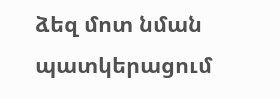ձեզ մոտ նման պատկերացում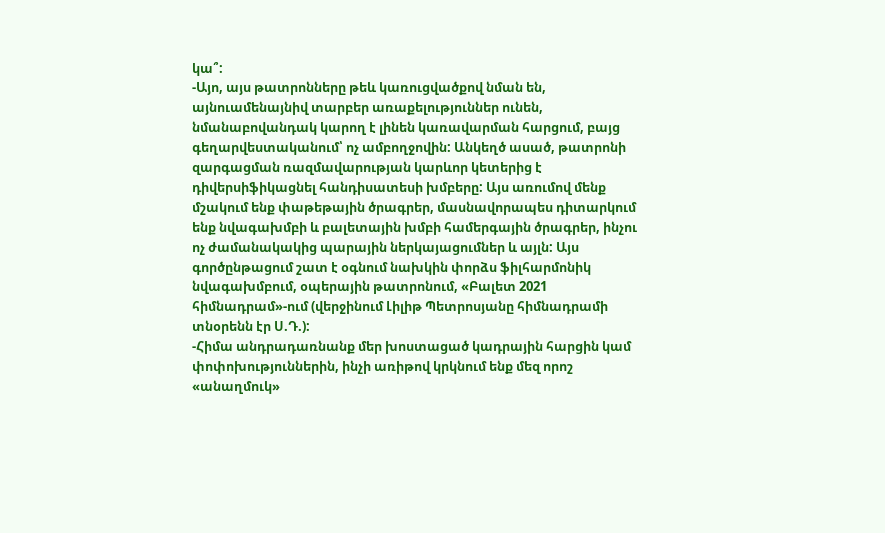կա՞:
-Այո, այս թատրոնները թեև կառուցվածքով նման են, այնուամենայնիվ տարբեր առաքելություններ ունեն, նմանաբովանդակ կարող է լինեն կառավարման հարցում, բայց գեղարվեստականում՝ ոչ ամբողջովին: Անկեղծ ասած, թատրոնի զարգացման ռազմավարության կարևոր կետերից է դիվերսիֆիկացնել հանդիսատեսի խմբերը: Այս առումով մենք մշակում ենք փաթեթային ծրագրեր, մասնավորապես դիտարկում ենք նվագախմբի և բալետային խմբի համերգային ծրագրեր, ինչու ոչ ժամանակակից պարային ներկայացումներ և այլն: Այս գործընթացում շատ է օգնում նախկին փորձս ֆիլհարմոնիկ նվագախմբում, օպերային թատրոնում, «Բալետ 2021 հիմնադրամ»-ում (վերջինում Լիլիթ Պետրոսյանը հիմնադրամի տնօրենն էր Ս.Դ.):
-Հիմա անդրադառնանք մեր խոստացած կադրային հարցին կամ փոփոխություններին, ինչի առիթով կրկնում ենք մեզ որոշ «անաղմուկ»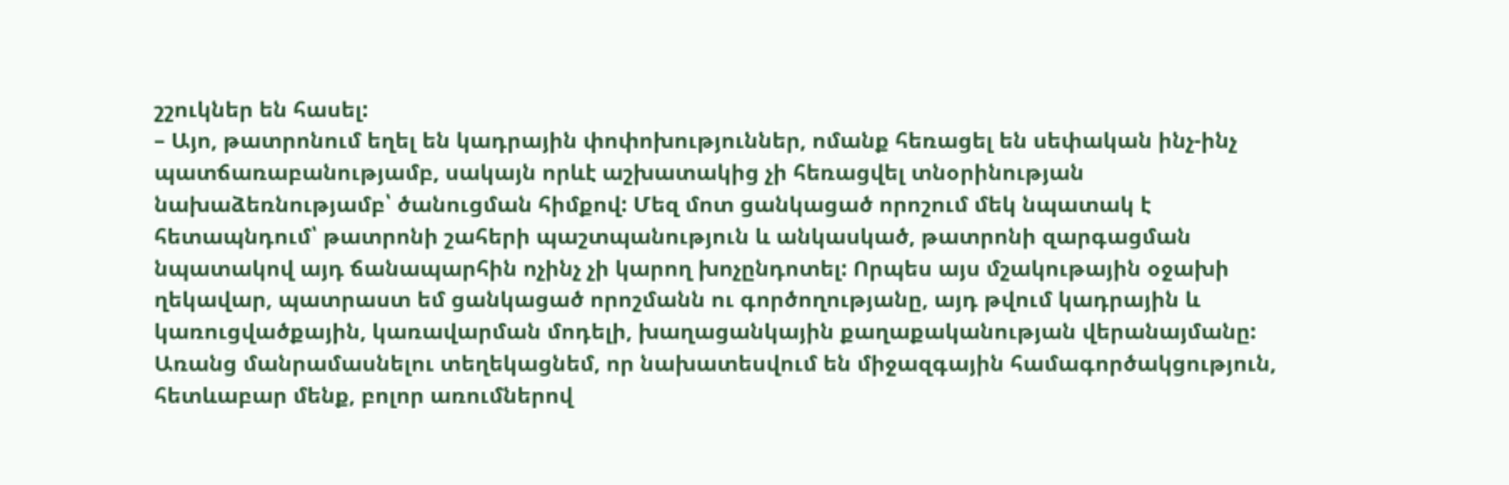շշուկներ են հասել:
– Այո, թատրոնում եղել են կադրային փոփոխություններ, ոմանք հեռացել են սեփական ինչ-ինչ պատճառաբանությամբ, սակայն որևէ աշխատակից չի հեռացվել տնօրինության նախաձեռնությամբ՝ ծանուցման հիմքով: Մեզ մոտ ցանկացած որոշում մեկ նպատակ է հետապնդում՝ թատրոնի շահերի պաշտպանություն և անկասկած, թատրոնի զարգացման նպատակով այդ ճանապարհին ոչինչ չի կարող խոչընդոտել: Որպես այս մշակութային օջախի ղեկավար, պատրաստ եմ ցանկացած որոշմանն ու գործողությանը, այդ թվում կադրային և կառուցվածքային, կառավարման մոդելի, խաղացանկային քաղաքականության վերանայմանը: Առանց մանրամասնելու տեղեկացնեմ, որ նախատեսվում են միջազգային համագործակցություն, հետևաբար մենք, բոլոր առումներով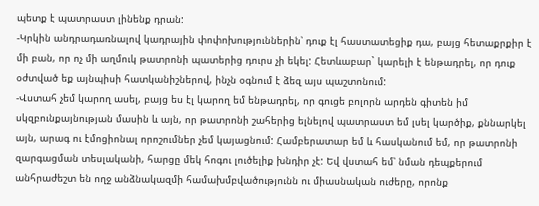պետք է պատրաստ լինենք դրան:
-Կրկին անդրադառնալով կադրային փոփոխություններին՝ դուք էլ հաստատեցիք դա, բայց հետաքրքիր է մի բան, որ ոչ մի աղմուկ թատրոնի պատերից դուրս չի եկել: Հետևաբար` կարելի է ենթադրել, որ դուք օժտված եք այնպիսի հատկանիշներով, ինչն օգնում է ձեզ այս պաշտոնում:
-Վստահ չեմ կարող ասել, բայց ես էլ կարող եմ ենթադրել, որ գուցե բոլորն արդեն գիտեն իմ սկզբունքայնության մասին և այն, որ թատրոնի շահերից ելնելով պատրաստ եմ լսել կարծիք, քննարկել այն, արագ ու էմոցիոնալ որոշումներ չեմ կայացնում: Համբերատար եմ և հասկանում եմ, որ թատրոնի զարգացման տեսլականի, հարցը մեկ հոգու լուծելիք խնդիր չէ: Եվ վստահ եմ՝ նման դեպքերում անհրաժեշտ են ողջ անձնակազմի համախմբվածությունն ու միասնական ուժերը, որոնք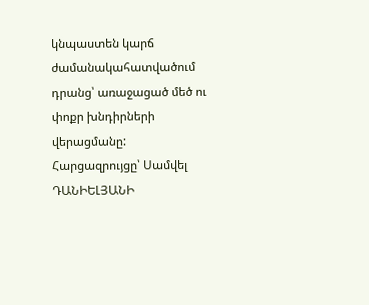կնպաստեն կարճ ժամանակահատվածում դրանց՝ առաջացած մեծ ու փոքր խնդիրների վերացմանը:
Հարցազրույցը՝ Սամվել ԴԱՆԻԵԼՅԱՆԻ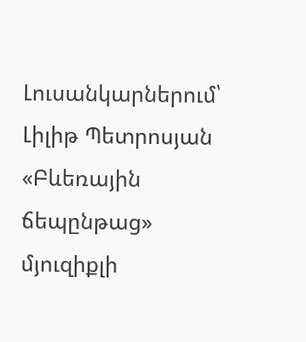Լուսանկարներում՝ Լիլիթ Պետրոսյան «Բևեռային ճեպընթաց» մյուզիքլի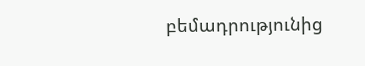բեմադրությունից